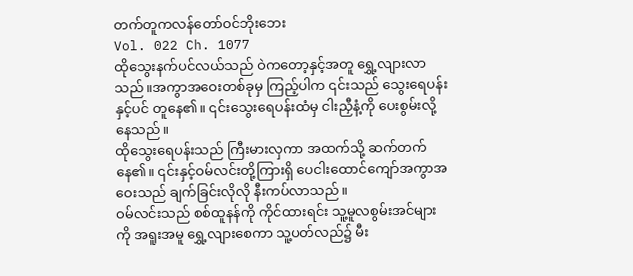တက်တူကလန်တော်ဝင်ဘိုးဘေး
Vol. 022 Ch. 1077
ထိုသွေးနက်ပင်လယ်သည် ဝဲကတော့နှင့်အတူ ရွှေ့လျားလာသည်။အကွာအဝေးတစ်ခုမှ ကြည့်ပါက ၎င်းသည် သွေးရေပန်းနှင့်ပင် တူနေ၏။ ၎င်းသွေးရေပန်းထံမှ ငါးညှီနံ့ကို ပေးစွမ်းလို့နေသည်။
ထိုသွေးရေပန်းသည် ကြီးမားလှကာ အထက်သို့ ဆက်တက်နေ၏။ ၎င်းနှင့်ဝမ်လင်းတို့ကြားရှိ ပေငါးထောင်ကျော်အကွာအဝေးသည် ချက်ခြင်းလိုလို နီးကပ်လာသည်။
ဝမ်လင်းသည် စစ်ထူနန်ကို ကိုင်ထားရင်း သူ့မူလစွမ်းအင်များကို အရူးအမူ ရွှေ့လျားစေကာ သူ့ပတ်လည်၌ မီး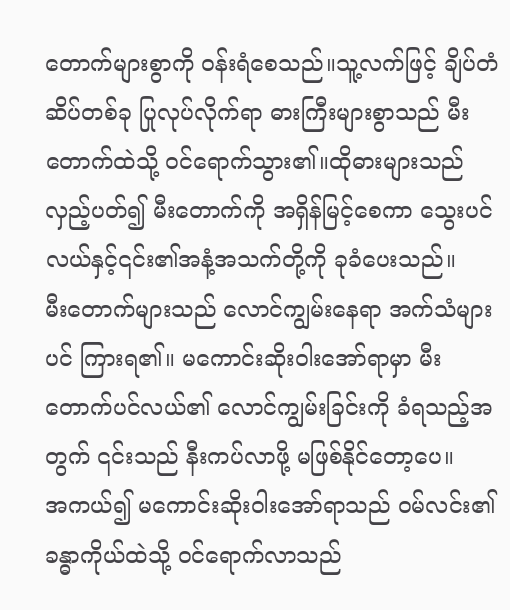တောက်များစွာကို ဝန်းရံစေသည်။သူ့လက်ဖြင့် ချိပ်တံဆိပ်တစ်ခု ပြုလုပ်လိုက်ရာ ဓားကြီးများစွာသည် မီးတောက်ထဲသို့ ဝင်ရောက်သွား၏။ထိုဓားများသည် လှည့်ပတ်၍ မီးတောက်ကို အရှိန်မြင့်စေကာ သွေးပင်လယ်နှင့်၎င်း၏အနံ့အသက်တို့ကို ခုခံပေးသည်။
မီးတောက်များသည် လောင်ကျွမ်းနေရာ အက်သံများပင် ကြားရ၏။ မကောင်းဆိုးဝါးအော်ရာမှာ မီးတောက်ပင်လယ်၏ လောင်ကျွမ်းခြင်းကို ခံရသည့်အတွက် ၎င်းသည် နီးကပ်လာဖို့ မဖြစ်နိုင်တော့ပေ။
အကယ်၍ မကောင်းဆိုးဝါးအော်ရာသည် ဝမ်လင်း၏ခန္ဓာကိုယ်ထဲသို့ ဝင်ရောက်လာသည်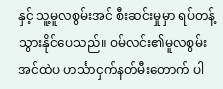နှင့် သူ့မူလစွမ်းအင် စီးဆင်းမှုမှာ ရပ်တန့်သွားနိုင်ပေသည်။ ဝမ်လင်း၏မူလစွမ်းအင်ထဲပ ဟင်္သာငှက်နတ်မီးတောက် ပါ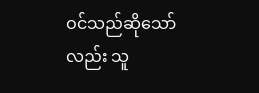ဝင်သည်ဆိုသော်လည်း သူ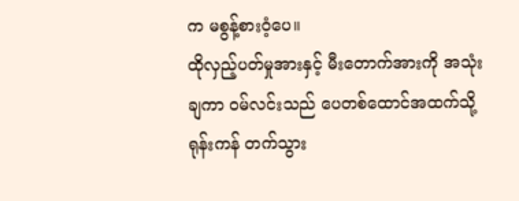က မစွန့်စားဝံ့ပေ။
ထိုလှည့်ပတ်မှုအားနှင့် မီးတောက်အားကို အသုံးချကာ ဝမ်လင်းသည် ပေတစ်ထောင်အထက်သို့ ရုန်းကန် တက်သွား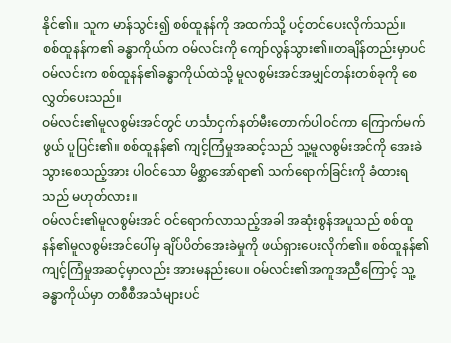နိုင်၏။ သူက မာန်သွင်း၍ စစ်ထူနန်ကို အထက်သို့ ပင့်တင်ပေးလိုက်သည်။
စစ်ထူနန်က၏ ခန္ဓာကိုယ်က ဝမ်လင်းကို ကျော်လွန်သွား၏။တချိန်တည်းမှာပင် ဝမ်လင်းက စစ်ထူနန်၏ခန္ဓာကိုယ်ထဲသို့ မူလစွမ်းအင်အမျှင်တန်းတစ်ခုကို စေလွှတ်ပေးသည်။
ဝမ်လင်း၏မူလစွမ်းအင်တွင် ဟင်္သာငှက်နတ်မီးတောက်ပါဝင်ကာ ကြောက်မက်ဖွယ် ပူပြင်း၏။ စစ်ထူနန်၏ ကျင့်ကြံမှုအဆင့်သည် သူ့မူလစွမ်းအင်ကို အေးခဲသွားစေသည့်အား ပါဝင်သော မိစ္ဆာအော်ရာ၏ သက်ရောက်ခြင်းကို ခံထားရသည် မဟုတ်လား။
ဝမ်လင်း၏မူလစွမ်းအင် ဝင်ရောက်လာသည့်အခါ အဆုံးစွန်အပူသည် စစ်ထူနန်၏မူလစွမ်းအင်ပေါ်မှ ချိပ်ပိတ်အေးခဲမှုကို ဖယ်ရှားပေးလိုက်၏။ စစ်ထူနန်၏ကျင့်ကြံမှုအဆင့်မှာလည်း အားမနည်းပေ။ ဝမ်လင်း၏အကူအညီကြောင့် သူ့ခန္ဓာကိုယ်မှာ တစီစီအသံများပင်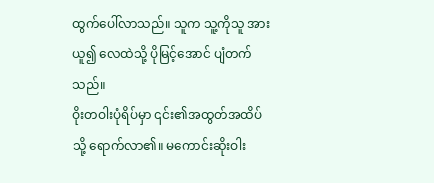ထွက်ပေါ်လာသည်။ သူက သူ့ကိုသူ အားယူ၍ လေထဲသို့ ပိုမြင့်အောင် ပျံတက်သည်။
ဝိုးတဝါးပုံရိပ်မှာ ၎င်း၏အထွတ်အထိပ်သို့ ရောက်လာ၏။ မကောင်းဆိုးဝါး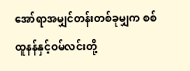အော်ရာအမျှင်တန်းတစ်ခုမျှက စစ်ထူနန်နှင့်ဝမ်လင်းတို့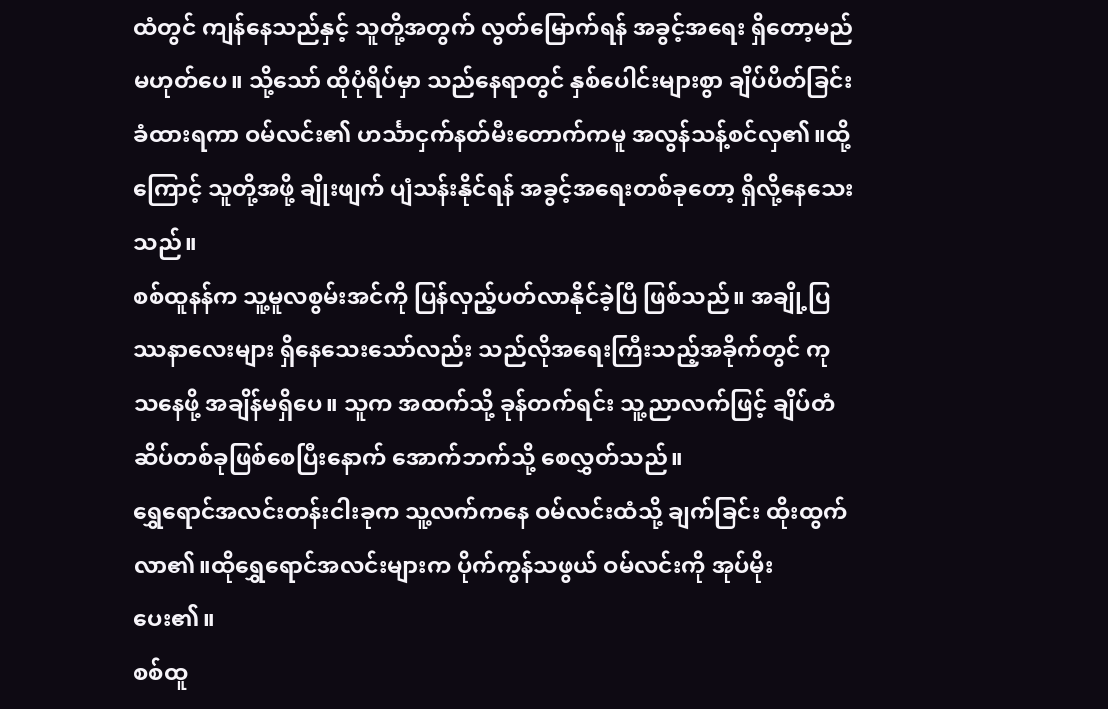ထံတွင် ကျန်နေသည်နှင့် သူတို့အတွက် လွတ်မြောက်ရန် အခွင့်အရေး ရှိတော့မည် မဟုတ်ပေ။ သို့သော် ထိုပုံရိပ်မှာ သည်နေရာတွင် နှစ်ပေါင်းများစွာ ချိပ်ပိတ်ခြင်း ခံထားရကာ ဝမ်လင်း၏ ဟင်္သာငှက်နတ်မီးတောက်ကမူ အလွန်သန့်စင်လှ၏။ထို့ကြောင့် သူတို့အဖို့ ချိုးဖျက် ပျံသန်းနိုင်ရန် အခွင့်အရေးတစ်ခုတော့ ရှိလို့နေသေးသည်။
စစ်ထူနန်က သူ့မူလစွမ်းအင်ကို ပြန်လှည့်ပတ်လာနိုင်ခဲ့ပြီ ဖြစ်သည်။ အချို့ပြဿနာလေးများ ရှိနေသေးသော်လည်း သည်လိုအရေးကြီးသည့်အခိုက်တွင် ကုသနေဖို့ အချိန်မရှိပေ။ သူက အထက်သို့ ခုန်တက်ရင်း သူ့ညာလက်ဖြင့် ချိပ်တံဆိပ်တစ်ခုဖြစ်စေပြီးနောက် အောက်ဘက်သို့ စေလွှတ်သည်။
ရွှေရောင်အလင်းတန်းငါးခုက သူ့လက်ကနေ ဝမ်လင်းထံသို့ ချက်ခြင်း ထိုးထွက်လာ၏။ထိုရွှေရောင်အလင်းများက ပိုက်ကွန်သဖွယ် ဝမ်လင်းကို အုပ်မိုးပေး၏။
စစ်ထူ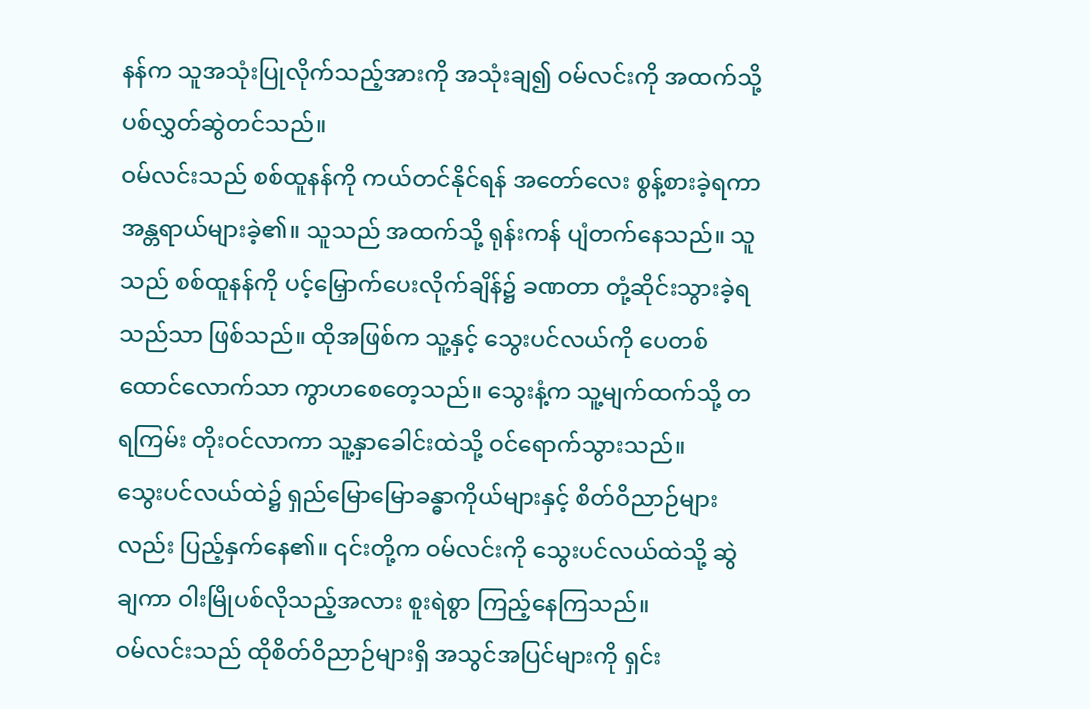နန်က သူအသုံးပြုလိုက်သည့်အားကို အသုံးချ၍ ဝမ်လင်းကို အထက်သို့ ပစ်လွှတ်ဆွဲတင်သည်။
ဝမ်လင်းသည် စစ်ထူနန်ကို ကယ်တင်နိုင်ရန် အတော်လေး စွန့်စားခဲ့ရကာ အန္တရာယ်များခဲ့၏။ သူသည် အထက်သို့ ရုန်းကန် ပျံတက်နေသည်။ သူသည် စစ်ထူနန်ကို ပင့်မြှောက်ပေးလိုက်ချိန်၌ ခဏတာ တုံ့ဆိုင်းသွားခဲ့ရသည်သာ ဖြစ်သည်။ ထိုအဖြစ်က သူ့နှင့် သွေးပင်လယ်ကို ပေတစ်ထောင်လောက်သာ ကွာဟစေတေ့သည်။ သွေးနံ့က သူ့မျက်ထက်သို့ တရကြမ်း တိုးဝင်လာကာ သူ့နှာခေါင်းထဲသို့ ဝင်ရောက်သွားသည်။
သွေးပင်လယ်ထဲ၌ ရှည်မြောမြောခန္ဓာကိုယ်များနှင့် စိတ်ဝိညာဉ်များလည်း ပြည့်နှက်နေ၏။ ၎င်းတို့က ဝမ်လင်းကို သွေးပင်လယ်ထဲသို့ ဆွဲချကာ ဝါးမြိုပစ်လိုသည့်အလား စူးရဲစွာ ကြည့်နေကြသည်။
ဝမ်လင်းသည် ထိုစိတ်ဝိညာဉ်များရှိ အသွင်အပြင်များကို ရှင်း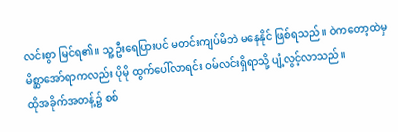လင်းစွာ မြင်ရ၏။ သူ့ဦးရေပြားပင် မတင်းကျပ်မိဘဲ မနေနိုင် ဖြစ်ရသည်။ ဝဲကတော့ထဲမှ မိစ္ဆာအော်ရာကလည်း ပိုမို ထွက်ပေါ်လာရင်း ဝမ်လင်းရှိရာသို့ ပျံ့လွင့်လာသည်။
ထိုအခိုက်အတန့်၌ စစ်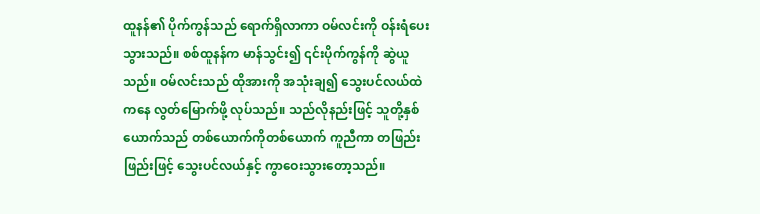ထူနန်၏ ပိုက်ကွန်သည် ရောက်ရှိလာကာ ဝမ်လင်းကို ဝန်းရံပေးသွားသည်။ စစ်ထူနန်က မာန်သွင်း၍ ၎င်းပိုက်ကွန်ကို ဆွဲယူသည်။ ဝမ်လင်းသည် ထိုအားကို အသုံးချ၍ သွေးပင်လယ်ထဲကနေ လွတ်မြောက်ဖို့ လုပ်သည်။ သည်လိုနည်းဖြင့် သူတို့နှစ်ယောက်သည် တစ်ယောက်ကိုတစ်ယောက် ကူညီကာ တဖြည်းဖြည်းဖြင့် သွေးပင်လယ်နှင့် ကွာဝေးသွားတော့သည်။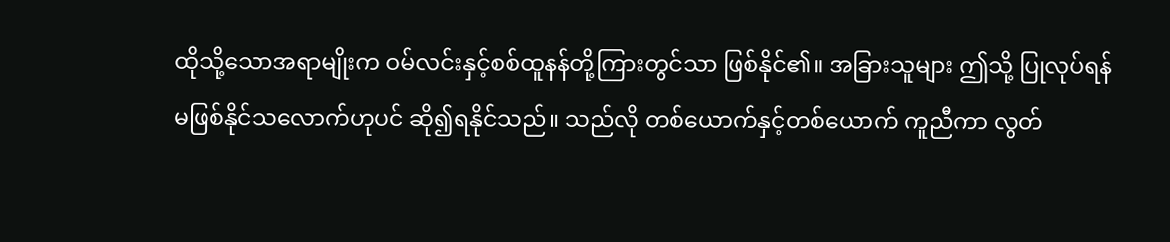ထိုသို့သောအရာမျိုးက ဝမ်လင်းနှင့်စစ်ထူနန်တို့ကြားတွင်သာ ဖြစ်နိုင်၏။ အခြားသူများ ဤသို့ ပြုလုပ်ရန် မဖြစ်နိုင်သလောက်ဟုပင် ဆို၍ရနိုင်သည်။ သည်လို တစ်ယောက်နှင့်တစ်ယောက် ကူညီကာ လွတ်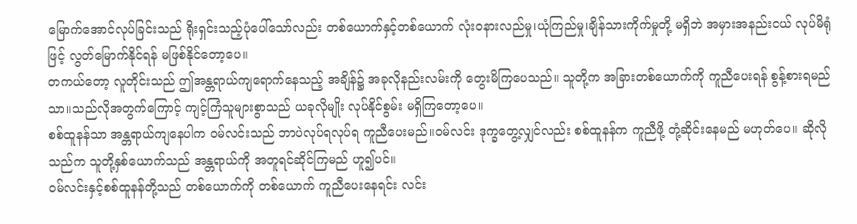မြောက်အောင်လုပ်ခြင်းသည် ရိုးရှင်းသည့်ပုံပေါ်သော်လည်း တစ်ယောက်နှင့်တစ်ယောက် လုံးဝနားလည်မှု၊ယုံကြည်မှု၊ချိန်သားကိုက်မှုတို့ မရှိဘဲ အမှားအနည်းငယ် လုပ်မိရုံဖြင့် လွတ်မြောက်နိုင်ရန် မဖြစ်နိုင်တော့ပေ။
တကယ်တော့ လူတိုင်းသည် ဤအန္တရာယ်ကျရောက်နေသည့် အချိန်၌ အခုလိုနည်းလမ်းကို တွေးမိကြပေသည်။ သူတို့က အခြားတစ်ယောက်ကို ကူညီပေးရန် စွန့်စားရမည်သာ။သည်လိုအတွက်ကြောင့် ကျင့်ကြံသူများစွာသည် ယခုလိုမျိုး လုပ်နိုင်စွမ်း မရှိကြတော့ပေ။
စစ်ထူနန်သာ အန္တရာယ်ကျနေပါက ဝမ်လင်းသည် ဘာပဲလုပ်ရလုပ်ရ ကူညီပေးမည်။ဝမ်လင်း ဒုက္ခတွေ့လျှင်လည်း စစ်ထူနန်က ကူညီဖို့ တုံ့ဆိုင်းနေမည် မဟုတ်ပေ။ ဆိုလိုသည်က သူတို့နှစ်ယောက်သည် အန္တရာယ်ကို အတူရင်ဆိုင်ကြမည် ဟူ၍ပင်။
ဝမ်လင်းနှင့်စစ်ထူနန်တို့သည် တစ်ယောက်ကို တစ်ယောက် ကူညီပေးနေရင်း လင်း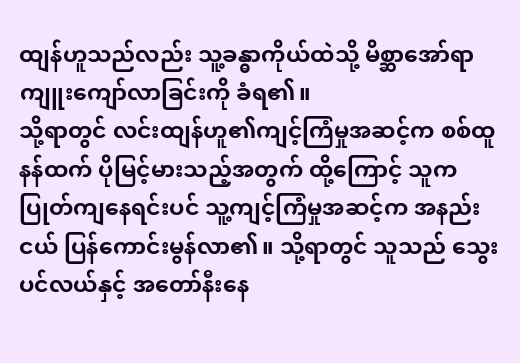ထျန်ဟူသည်လည်း သူ့ခန္ဓာကိုယ်ထဲသို့ မိစ္ဆာအော်ရာ ကျူးကျော်လာခြင်းကို ခံရ၏။
သို့ရာတွင် လင်းထျန်ဟူ၏ကျင့်ကြံမှုအဆင့်က စစ်ထူနန်ထက် ပိုမြင့်မားသည့်အတွက် ထို့ကြောင့် သူက ပြုတ်ကျနေရင်းပင် သူ့ကျင့်ကြံမှုအဆင့်က အနည်းငယ် ပြန်ကောင်းမွန်လာ၏။ သို့ရာတွင် သူသည် သွေးပင်လယ်နှင့် အတော်နီးနေ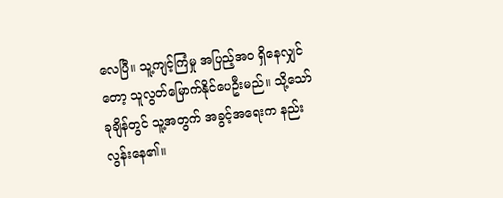လေပြီ။ သူ့ကျင့်ကြံမှု အပြည့်အဝ ရှိနေလျှင်တော့ သူလွတ်မြောက်နိုင်ပေဦးမည်။ သို့သော် ခုချိန်တွင် သူ့အတွက် အခွင့်အရေးက နည်းလွန်းနေ၏။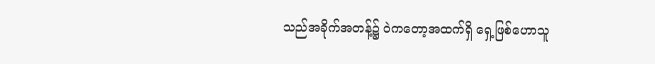သည်အခိုက်အတန့်၌ ဝဲကတော့အထက်ရှိ ရှေ့ဖြစ်ဟောသူ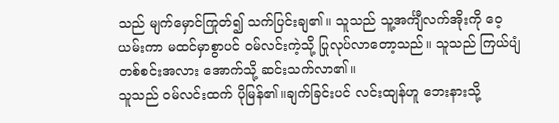သည် မျက်မှောင်ကြုတ်၍ သက်ပြင်းချ၏။ သူသည် သူ့အင်္ကျီလက်အိုးကို ဝေ့ယမ်းကာ မထင်မှာစွာပင် ဝမ်လင်းကဲ့သို့ ပြုလုပ်လာတော့သည်။ သူသည် ကြယ်ပျံတစ်စင်းအလား အောက်သို့ ဆင်းသက်လာ၏။
သူသည် ဝမ်လင်းထက် ပိုမြန်၏။ချက်ခြင်းပင် လင်းထျန်ဟူ ဘေးနားသို့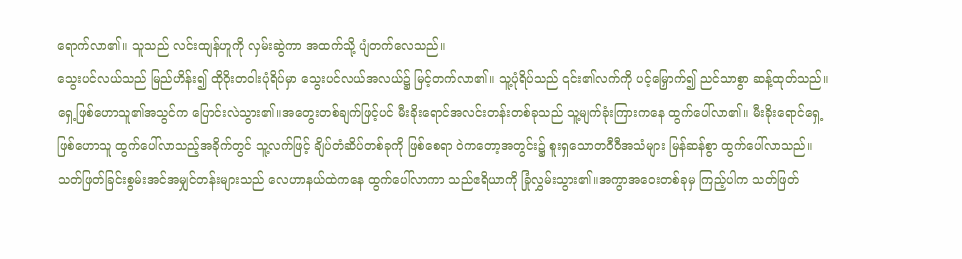ရောက်လာ၏။ သူသည် လင်းထျန်ဟူကို လှမ်းဆွဲကာ အထက်သို့ ပျံတက်လေသည်။
သွေးပင်လယ်သည် မြည်ဟိန်း၍ ထိုဝိုးတဝါးပုံရိပ်မှာ သွေးပင်လယ်အလယ်၌ မြင့်တက်လာ၏။ သူ့ပုံရိပ်သည် ၎င်း၏လက်ကို ပင့်မြှောက်၍ ညင်သာစွာ ဆန့်ထုတ်သည်။
ရှေ့ဖြစ်ဟောသူ၏အသွင်က ပြောင်းလဲသွား၏။အတွေးတစ်ချက်ဖြင့်ပင် မီးခိုးရောင်အလင်းတန်းတစ်ခုသည် သူ့မျက်ခုံးကြားကနေ ထွက်ပေါ်လာ၏။ မီးခိုးရောင်ရှေ့ဖြစ်ဟောသူ ထွက်ပေါ်လာသည့်အခိုက်တွင် သူ့လက်ဖြင့် ချိပ်တံဆိပ်တစ်ခုကို ဖြစ်စေရာ ဝဲကတော့အတွင်း၌ စူးရှသောတဝီဝီအသံများ မြန်ဆန်စွာ ထွက်ပေါ်လာသည်။
သတ်ဖြတ်ခြင်းစွမ်းအင်အမျှင်တန်းများသည် လေဟာနယ်ထဲကနေ ထွက်ပေါ်လာကာ သည်ဧရိယာကို ခြုံလွှမ်းသွား၏။အကွာအဝေးတစ်ခုမှ ကြည့်ပါက သတ်ဖြတ်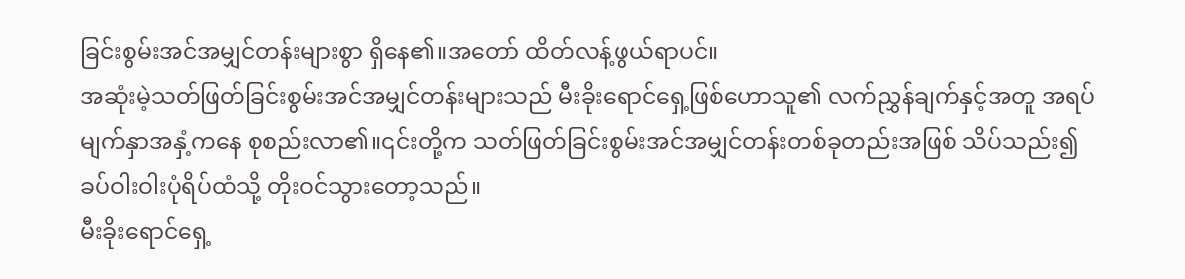ခြင်းစွမ်းအင်အမျှင်တန်းများစွာ ရှိနေ၏။အတော် ထိတ်လန့်ဖွယ်ရာပင်။
အဆုံးမဲ့သတ်ဖြတ်ခြင်းစွမ်းအင်အမျှင်တန်းများသည် မီးခိုးရောင်ရှေ့ဖြစ်ဟောသူ၏ လက်ညွှန်ချက်နှင့်အတူ အရပ်မျက်နှာအနှံ့ကနေ စုစည်းလာ၏။၎င်းတို့က သတ်ဖြတ်ခြင်းစွမ်းအင်အမျှင်တန်းတစ်ခုတည်းအဖြစ် သိပ်သည်း၍ ခပ်ဝါးဝါးပုံရိပ်ထံသို့ တိုးဝင်သွားတော့သည်။
မီးခိုးရောင်ရှေ့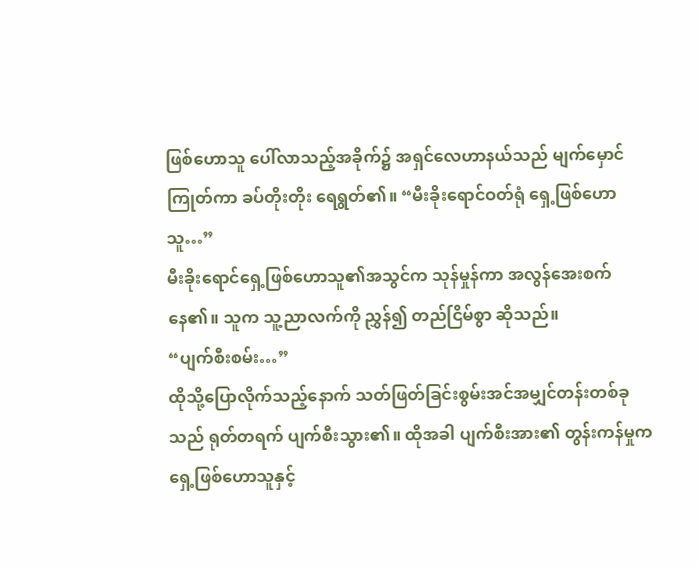ဖြစ်ဟောသူ ပေါ်လာသည့်အခိုက်၌ အရှင်လေဟာနယ်သည် မျက်မှောင်ကြုတ်ကာ ခပ်တိုးတိုး ရေရွတ်၏။ “မီးခိုးရောင်ဝတ်ရုံ ရှေ့ဖြစ်ဟောသူ…”
မီးခိုးရောင်ရှေ့ဖြစ်ဟောသူ၏အသွင်က သုန်မှုန်ကာ အလွန်အေးစက်နေ၏။ သူက သူ့ညာလက်ကို ညွှန်၍ တည်ငြိမ်စွာ ဆိုသည်။
“ပျက်စီးစမ်း…”
ထိုသို့ပြောလိုက်သည့်နောက် သတ်ဖြတ်ခြင်းစွမ်းအင်အမျှင်တန်းတစ်ခုသည် ရုတ်တရက် ပျက်စီးသွား၏။ ထိုအခါ ပျက်စီးအား၏ တွန်းကန်မှုက ရှေ့ဖြစ်ဟောသူနှင့်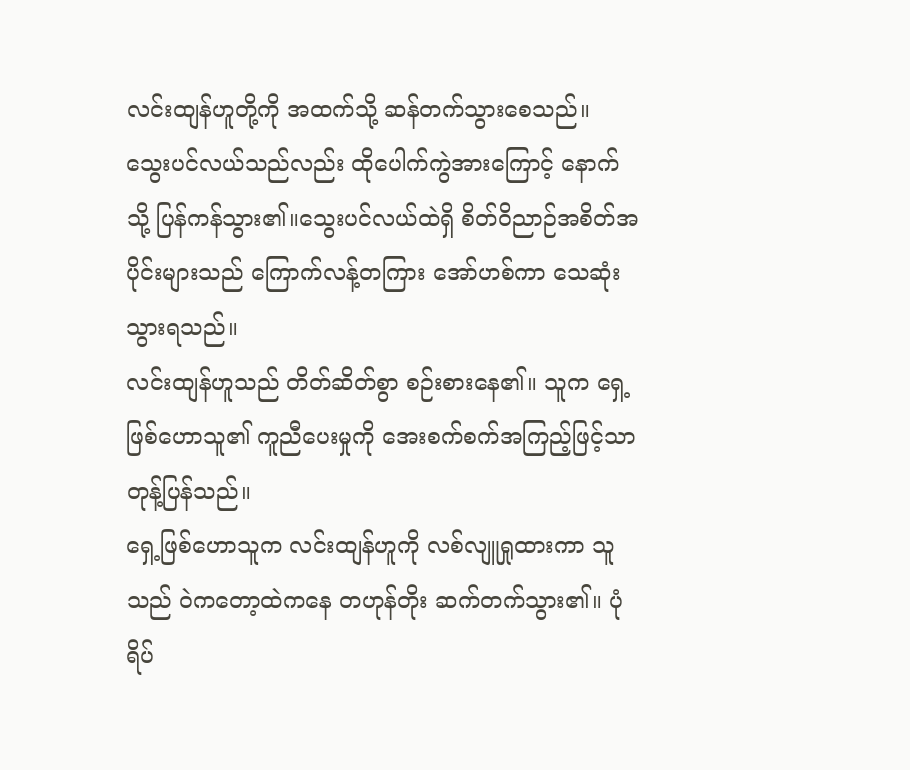လင်းထျန်ဟူတို့ကို အထက်သို့ ဆန်တက်သွားစေသည်။
သွေးပင်လယ်သည်လည်း ထိုပေါက်ကွဲအားကြောင့် နောက်သို့ ပြန်ကန်သွား၏။သွေးပင်လယ်ထဲရှိ စိတ်ဝိညာဉ်အစိတ်အပိုင်းများသည် ကြောက်လန့်တကြား အော်ဟစ်ကာ သေဆုံးသွားရသည်။
လင်းထျန်ဟူသည် တိတ်ဆိတ်စွာ စဉ်းစားနေ၏။ သူက ရှေ့ဖြစ်ဟောသူ၏ ကူညီပေးမှုကို အေးစက်စက်အကြည့်ဖြင့်သာ တုန့်ပြန်သည်။
ရှေ့ဖြစ်ဟောသူက လင်းထျန်ဟူကို လစ်လျူရှုထားကာ သူသည် ဝဲကတော့ထဲကနေ တဟုန်တိုး ဆက်တက်သွား၏။ ပုံရိပ်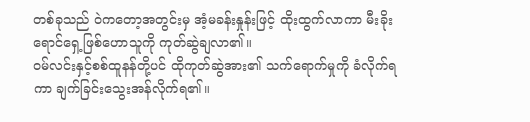တစ်ခုသည် ဝဲကတော့အတွင်းမှ အံ့မခန်းနှုန်းဖြင့် ထိုးထွက်လာကာ မီးခိုးရောင်ရှေ့ဖြစ်ဟောသူကို ကုတ်ဆွဲချလာ၏။
ဝမ်လင်းနှင့်စစ်ထူနန်တို့ပင် ထိုကုတ်ဆွဲအား၏ သက်ရောက်မှုကို ခံလိုက်ရကာ ချက်ခြင်းသွေးအန်လိုက်ရ၏။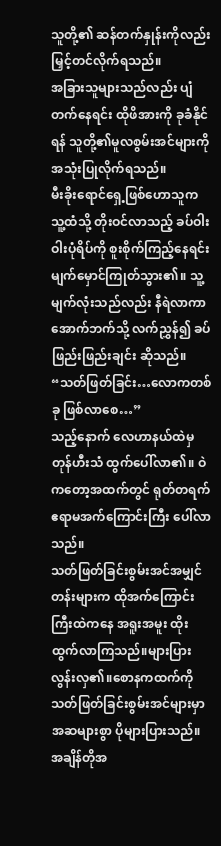သူတို့၏ ဆန်တက်နှုန်းကိုလည်း မြှင့်တင်လိုက်ရသည်။
အခြားသူများသည်လည်း ပျံတက်နေရင်း ထိုဖိအားကို ခုခံနိုင်ရန် သူတို့၏မူလစွမ်းအင်များကို အသုံးပြုလိုက်ရသည်။
မီးခိုးရောင်ရှေ့ဖြစ်ဟောသူက သူ့ထံသို့ တိုးဝင်လာသည့် ခပ်ဝါးဝါးပုံရိပ်ကို စူးစိုက်ကြည့်နေရင်း မျက်မှောင်ကြုတ်သွား၏။ သူ့မျက်လုံးသည်လည်း နီရဲလာကာ အောက်ဘက်သို့ လက်ညွှန်၍ ခပ်ဖြည်းဖြည်းချင်း ဆိုသည်။ “သတ်ဖြတ်ခြင်း…လောကတစ်ခု ဖြစ်လာစေ…”
သည့်နောက် လေဟာနယ်ထဲမှ တုန်ဟီးသံ ထွက်ပေါ်လာ၏။ ဝဲကတော့အထက်တွင် ရုတ်တရက် ဧရာမအက်ကြောင်းကြီး ပေါ်လာသည်။
သတ်ဖြတ်ခြင်းစွမ်းအင်အမျှင်တန်းများက ထိုအက်ကြောင်းကြီးထဲကနေ အရူးအမူး ထိုးထွက်လာကြသည်။များပြားလွန်းလှ၏။စောနကထက်ကို သတ်ဖြတ်ခြင်းစွမ်းအင်များမှာ အဆများစွာ ပိုများပြားသည်။
အချိန်တိုအ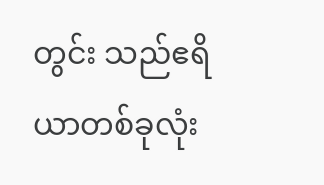တွင်း သည်ဧရိယာတစ်ခုလုံး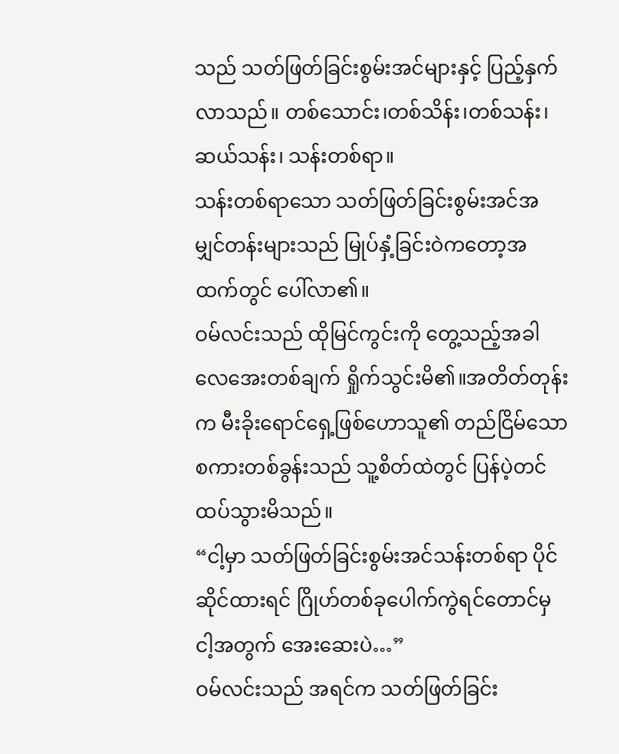သည် သတ်ဖြတ်ခြင်းစွမ်းအင်များနှင့် ပြည့်နှက်လာသည်။ တစ်သောင်း၊တစ်သိန်း၊တစ်သန်း၊ဆယ်သန်း၊ သန်းတစ်ရာ။
သန်းတစ်ရာသော သတ်ဖြတ်ခြင်းစွမ်းအင်အမျှင်တန်းများသည် မြုပ်နှံ့ခြင်းဝဲကတော့အထက်တွင် ပေါ်လာ၏။
ဝမ်လင်းသည် ထိုမြင်ကွင်းကို တွေ့သည့်အခါ လေအေးတစ်ချက် ရှိုက်သွင်းမိ၏။အတိတ်တုန်းက မီးခိုးရောင်ရှေ့ဖြစ်ဟောသူ၏ တည်ငြိမ်သောစကားတစ်ခွန်းသည် သူ့စိတ်ထဲတွင် ပြန်ပဲ့တင်ထပ်သွားမိသည်။
“ငါ့မှာ သတ်ဖြတ်ခြင်းစွမ်းအင်သန်းတစ်ရာ ပိုင်ဆိုင်ထားရင် ဂြိုဟ်တစ်ခုပေါက်ကွဲရင်တောင်မှ ငါ့အတွက် အေးဆေးပဲ…”
ဝမ်လင်းသည် အရင်က သတ်ဖြတ်ခြင်း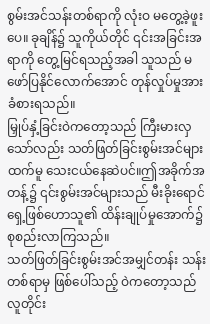စွမ်းအင်သန်းတစ်ရာကို လုံးဝ မတွေ့ခဲ့ဖူးပေ။ ခုချိန်၌ သူကိုယ်တိုင် ၎င်းအခြင်းအရာကို တွေ့မြင်ရသည့်အခါ သူသည် မဖော်ပြနိုင်လောက်အောင် တုန်လှုပ်မှုအား ခံစားရသည်။
မြှုပ်နှံ့ခြင်းဝဲကတော့သည် ကြီးမားလှသော်လည်း သတ်ဖြတ်ခြင်းစွမ်းအင်များထက်မူ သေးငယ်နေဆဲပင်။ဤအခိုက်အတန့်၌ ၎င်းစွမ်းအင်များသည် မီးခိုးရောင်ရှေ့ဖြစ်ဟောသူ၏ ထိန်းချုပ်မှုအောက်၌ စုစည်းလာကြသည်။
သတ်ဖြတ်ခြင်းစွမ်းအင်အမျှင်တန်း သန်းတစ်ရာမှ ဖြစ်ပေါ်သည့် ဝဲကတော့သည် လူတိုင်း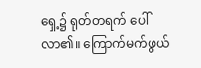ရှေ့၌ ရုတ်တရက် ပေါ်လာ၏။ ကြောက်မက်ဖွယ်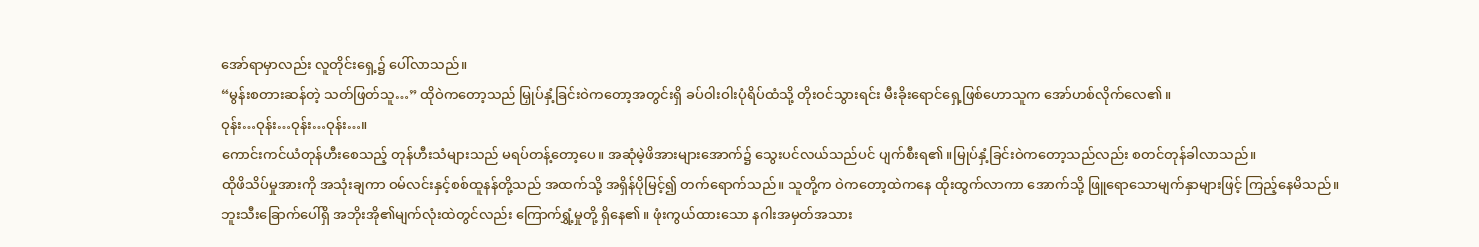အော်ရာမှာလည်း လူတိုင်းရှေ့၌ ပေါ်လာသည်။
“မွန်းစတားဆန်တဲ့ သတ်ဖြတ်သူ…” ထိုဝဲကတော့သည် မြှုပ်နှံ့ခြင်းဝဲကတော့အတွင်းရှိ ခပ်ဝါးဝါးပုံရိပ်ထံသို့ တိုးဝင်သွားရင်း မီးခိုးရောင်ရှေ့ဖြစ်ဟောသူက အော်ဟစ်လိုက်လေ၏။
ဝုန်း…ဝုန်း…ဝုန်း…ဝုန်း…။
ကောင်းကင်ယံတုန်ဟီးစေသည့် တုန်ဟီးသံများသည် မရပ်တန့်တော့ပေ။ အဆုံမဲ့ဖိအားများအောက်၌ သွေးပင်လယ်သည်ပင် ပျက်စီးရ၏။မြုပ်နှံ့ခြင်းဝဲကတော့သည်လည်း စတင်တုန်ခါလာသည်။
ထိုဖိသိပ်မှုအားကို အသုံးချကာ ဝမ်လင်းနှင့်စစ်ထူနန်တို့သည် အထက်သို့ အရှိန်ပိုမြင့်၍ တက်ရောက်သည်။ သူတို့က ဝဲကတော့ထဲကနေ ထိုးထွက်လာကာ အောက်သို့ ဖြူရောသောမျက်နှာများဖြင့် ကြည့်နေမိသည်။
ဘူးသီးခြောက်ပေါ်ရှိ အဘိုးအို၏မျက်လုံးထဲတွင်လည်း ကြောက်ရွှံ့မှုတို့ ရှိနေ၏။ ဖုံးကွယ်ထားသော နဂါးအမှတ်အသား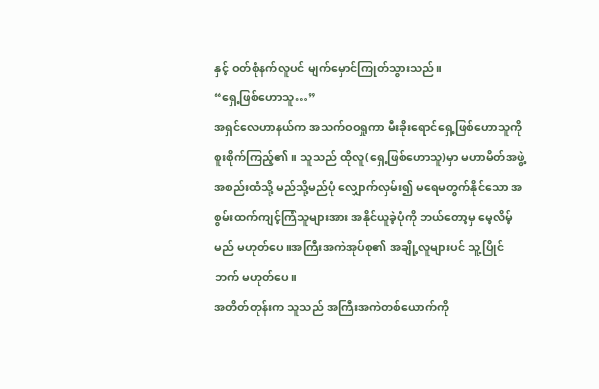နှင့် ဝတ်စုံနက်လူပင် မျက်မှောင်ကြုတ်သွားသည်။
“ရှေ့ဖြစ်ဟောသူ…”
အရှင်လေဟာနယ်က အသက်ဝဝရှုကာ မီးခိုးရောင်ရှေ့ဖြစ်ဟောသူကို စူးစိုက်ကြည့်၏။ သူသည် ထိုလူ(ရှေ့ဖြစ်ဟောသူ)မှာ မဟာမိတ်အဖွဲ့အစည်းထံသို့ မည်သို့မည်ပုံ လျှောက်လှမ်း၍ မရေမတွက်နိုင်သော အစွမ်းထက်ကျင့်ကြံသူများအား အနိုင်ယူခဲ့ပုံကို ဘယ်တော့မှ မေ့လိမ့်မည် မဟုတ်ပေ။အကြီးအကဲအုပ်စု၏ အချို့လူများပင် သူ့ပြိုင်ဘက် မဟုတ်ပေ။
အတိတ်တုန်းက သူသည် အကြီးအကဲတစ်ယောက်ကို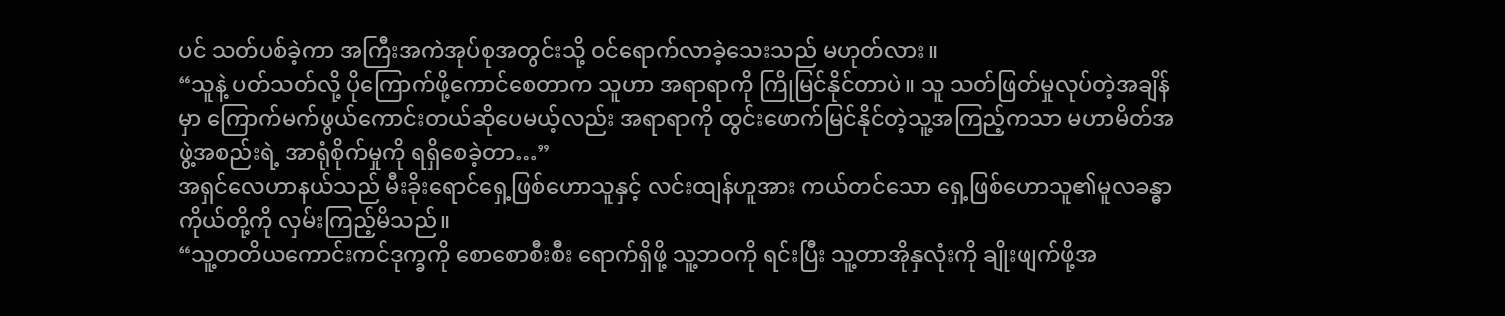ပင် သတ်ပစ်ခဲ့ကာ အကြီးအကဲအုပ်စုအတွင်းသို့ ဝင်ရောက်လာခဲ့သေးသည် မဟုတ်လား။
“သူနဲ့ ပတ်သတ်လို့ ပိုကြောက်ဖို့ကောင်စေတာက သူဟာ အရာရာကို ကြိုမြင်နိုင်တာပဲ။ သူ သတ်ဖြတ်မှုလုပ်တဲ့အချိန်မှာ ကြောက်မက်ဖွယ်ကောင်းတယ်ဆိုပေမယ့်လည်း အရာရာကို ထွင်းဖောက်မြင်နိုင်တဲ့သူ့အကြည့်ကသာ မဟာမိတ်အဖွဲ့အစည်းရဲ့ အာရုံစိုက်မှုကို ရရှိစေခဲ့တာ…”
အရှင်လေဟာနယ်သည် မီးခိုးရောင်ရှေ့ဖြစ်ဟောသူနှင့် လင်းထျန်ဟူအား ကယ်တင်သော ရှေ့ဖြစ်ဟောသူ၏မူလခန္ဓာကိုယ်တို့ကို လှမ်းကြည့်မိသည်။
“သူ့တတိယကောင်းကင်ဒုက္ခကို စောစောစီးစီး ရောက်ရှိဖို့ သူ့ဘဝကို ရင်းပြီး သူ့တာအိုနှလုံးကို ချိုးဖျက်ဖို့အ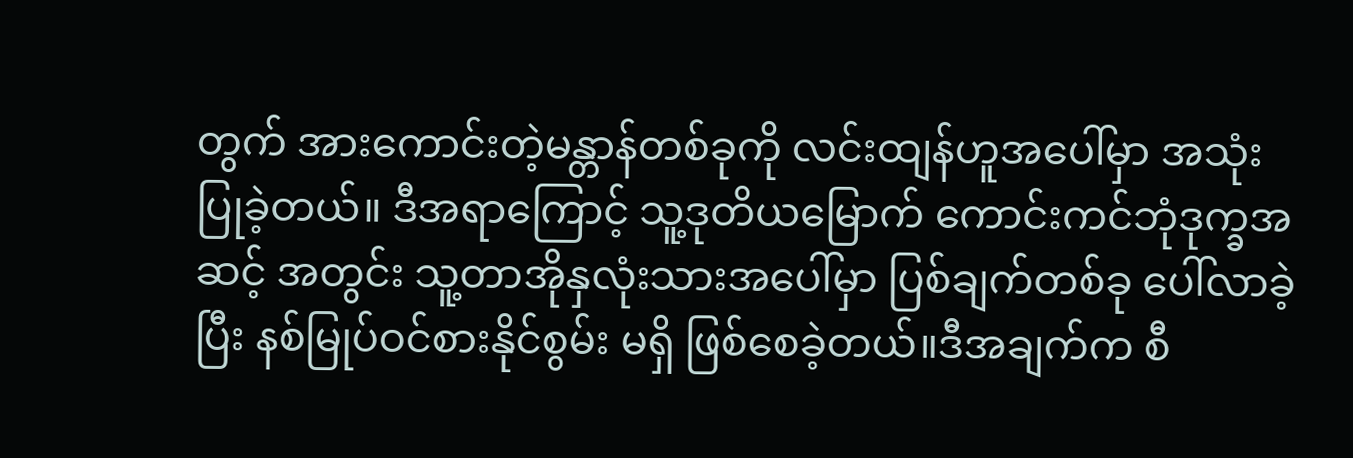တွက် အားကောင်းတဲ့မန္တာန်တစ်ခုကို လင်းထျန်ဟူအပေါ်မှာ အသုံးပြုခဲ့တယ်။ ဒီအရာကြောင့် သူ့ဒုတိယမြောက် ကောင်းကင်ဘုံဒုက္ခအဆင့် အတွင်း သူ့တာအိုနှလုံးသားအပေါ်မှာ ပြစ်ချက်တစ်ခု ပေါ်လာခဲ့ပြီး နစ်မြုပ်ဝင်စားနိုင်စွမ်း မရှိ ဖြစ်စေခဲ့တယ်။ဒီအချက်က စီ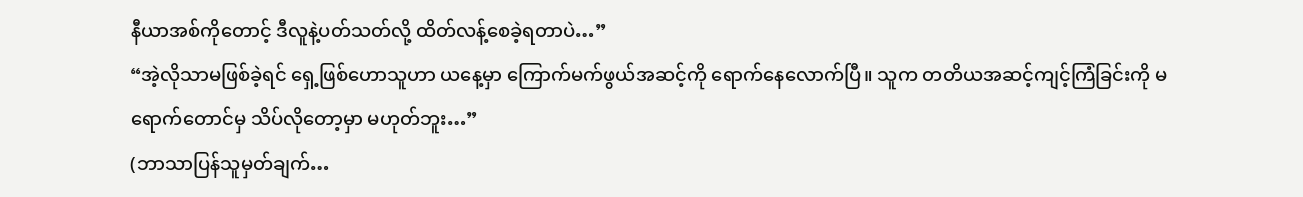နီယာအစ်ကိုတောင့် ဒီလူနဲ့ပတ်သတ်လို့ ထိတ်လန့်စေခဲ့ရတာပဲ…”
“အဲ့လိုသာမဖြစ်ခဲ့ရင် ရှေ့ဖြစ်ဟောသူဟာ ယနေ့မှာ ကြောက်မက်ဖွယ်အဆင့်ကို ရောက်နေလောက်ပြီ။ သူက တတိယအဆင့်ကျင့်ကြံခြင်းကို မရောက်တောင်မှ သိပ်လိုတော့မှာ မဟုတ်ဘူး…”
(ဘာသာပြန်သူမှတ်ချက်…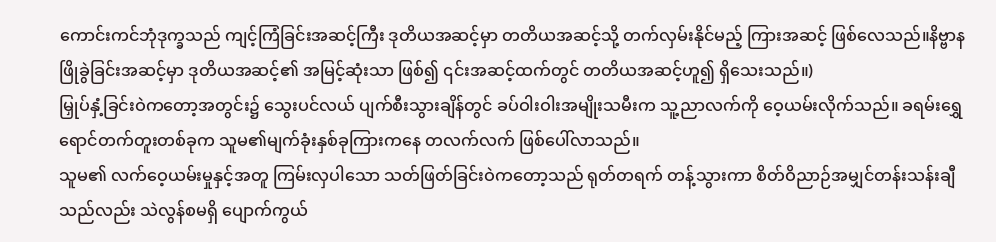ကောင်းကင်ဘုံဒုက္ခသည် ကျင့်ကြံခြင်းအဆင့်ကြီး ဒုတိယအဆင့်မှာ တတိယအဆင့်သို့ တက်လှမ်းနိုင်မည့် ကြားအဆင့် ဖြစ်လေသည်။နိဗ္ဗာနဖြိုခွဲခြင်းအဆင့်မှာ ဒုတိယအဆင့်၏ အမြင့်ဆုံးသာ ဖြစ်၍ ၎င်းအဆင့်ထက်တွင် တတိယအဆင့်ဟူ၍ ရှိသေးသည်။)
မြှုပ်နှံ့ခြင်းဝဲကတော့အတွင်း၌ သွေးပင်လယ် ပျက်စီးသွားချိန်တွင် ခပ်ဝါးဝါးအမျိုးသမီးက သူ့ညာလက်ကို ဝေ့ယမ်းလိုက်သည်။ ခရမ်းရွှေရောင်တက်တူးတစ်ခုက သူမ၏မျက်ခုံးနှစ်ခုကြားကနေ တလက်လက် ဖြစ်ပေါ်လာသည်။
သူမ၏ လက်ဝေ့ယမ်းမှုနှင့်အတူ ကြမ်းလှပါသော သတ်ဖြတ်ခြင်းဝဲကတော့သည် ရုတ်တရက် တန့်သွားကာ စိတ်ဝိညာဉ်အမျှင်တန်းသန်းချီသည်လည်း သဲလွန်စမရှိ ပျောက်ကွယ်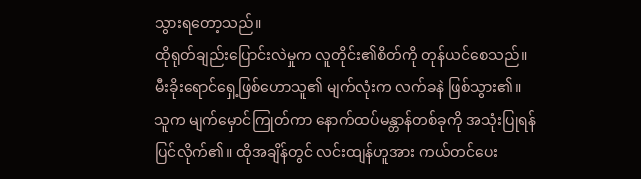သွားရတော့သည်။
ထိုရုတ်ချည်းပြောင်းလဲမှုက လူတိုင်း၏စိတ်ကို တုန်ယင်စေသည်။
မီးခိုးရောင်ရှေ့ဖြစ်ဟောသူ၏ မျက်လုံးက လက်ခနဲ ဖြစ်သွား၏။ သူက မျက်မှောင်ကြုတ်ကာ နောက်ထပ်မန္တာန်တစ်ခုကို အသုံးပြုရန် ပြင်လိုက်၏။ ထိုအချိန်တွင် လင်းထျန်ဟူအား ကယ်တင်ပေး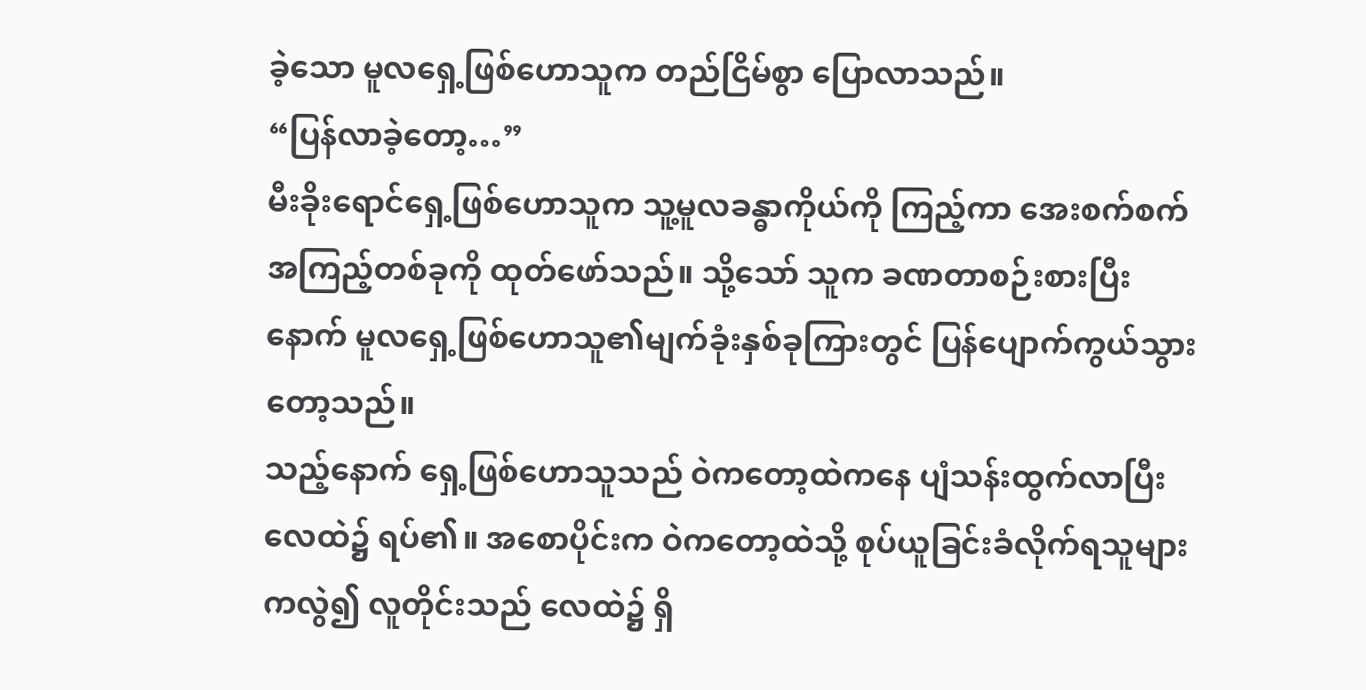ခဲ့သော မူလရှေ့ဖြစ်ဟောသူက တည်ငြိမ်စွာ ပြောလာသည်။
“ပြန်လာခဲ့တော့…”
မီးခိုးရောင်ရှေ့ဖြစ်ဟောသူက သူ့မူလခန္ဓာကိုယ်ကို ကြည့်ကာ အေးစက်စက်အကြည့်တစ်ခုကို ထုတ်ဖော်သည်။ သို့သော် သူက ခဏတာစဉ်းစားပြီးနောက် မူလရှေ့ဖြစ်ဟောသူ၏မျက်ခုံးနှစ်ခုကြားတွင် ပြန်ပျောက်ကွယ်သွားတော့သည်။
သည့်နောက် ရှေ့ဖြစ်ဟောသူသည် ဝဲကတော့ထဲကနေ ပျံသန်းထွက်လာပြီး လေထဲ၌ ရပ်၏။ အစောပိုင်းက ဝဲကတော့ထဲသို့ စုပ်ယူခြင်းခံလိုက်ရသူများကလွဲ၍ လူတိုင်းသည် လေထဲ၌ ရှိ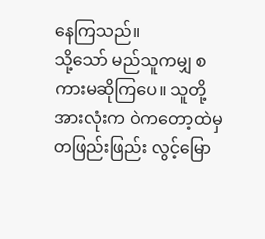နေကြသည်။
သို့သော် မည်သူကမျှ စကားမဆိုကြပေ။ သူတို့အားလုံးက ဝဲကတော့ထဲမှ တဖြည်းဖြည်း လွင့်မြော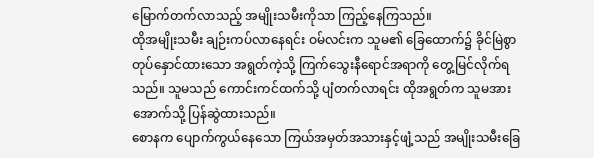မြောက်တက်လာသည့် အမျိုးသမီးကိုသာ ကြည့်နေကြသည်။
ထိုအမျိုးသမီး ချဉ်းကပ်လာနေရင်း ဝမ်လင်းက သူမ၏ ခြေထောက်၌ ခိုင်မြဲစွာ တုပ်နှောင်ထားသော အရွတ်ကဲ့သို့ ကြက်သွေးနီရောင်အရာကို တွေ့မြင်လိုက်ရသည်။ သူမသည် ကောင်းကင်ထက်သို့ ပျံတက်လာရင်း ထိုအရွတ်က သူမအား အောက်သို့ ပြန်ဆွဲထားသည်။
စောနက ပျောက်ကွယ်နေသော ကြယ်အမှတ်အသားနှင့်ဖျံ့သည် အမျိုးသမီးခြေ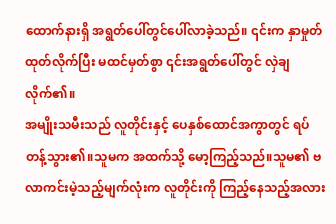ထောက်နားရှိ အရွတ်ပေါ်တွင်ပေါ်လာခဲ့သည်။ ၎င်းက နှာမှုတ်ထုတ်လိုက်ပြီး မထင်မှတ်စွာ ၎င်းအရွတ်ပေါ်တွင် လှဲချလိုက်၏။
အမျိုးသမီးသည် လူတိုင်းနှင့် ပေနှစ်ထောင်အကွာတွင် ရပ်တန့်သွား၏။သူမက အထက်သို့ မော့ကြည့်သည်။သူမ၏ ဗလာကင်းမဲ့သည့်မျက်လုံးက လူတိုင်းကို ကြည့်နေသည့်အလား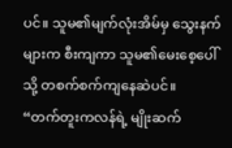ပင်။ သူမ၏မျက်လုံးအိမ်မှ သွေးနက်များက စီးကျကာ သူမ၏မေးစေ့ပေါ်သို့ တစက်စက်ကျနေဆဲပင်။
“တက်တူးကလန်ရဲ့ မျိုးဆက်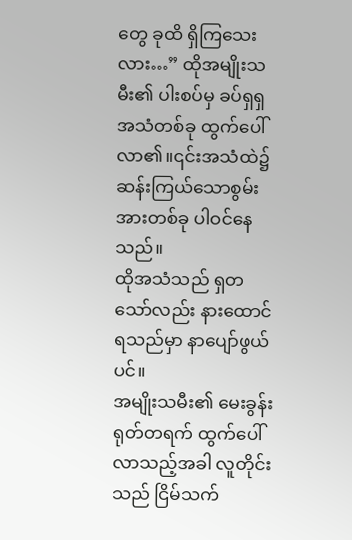တွေ ခုထိ ရှိကြသေးလား…” ထိုအမျိုးသမီး၏ ပါးစပ်မှ ခပ်ရှရှအသံတစ်ခု ထွက်ပေါ်လာ၏။၎င်းအသံထဲ၌ ဆန်းကြယ်သောစွမ်းအားတစ်ခု ပါဝင်နေသည်။
ထိုအသံသည် ရှတသော်လည်း နားထောင်ရသည်မှာ နာပျော်ဖွယ်ပင်။
အမျိုးသမီး၏ မေးခွန်း ရုတ်တရက် ထွက်ပေါ်လာသည့်အခါ လူတိုင်းသည် ငြိမ်သက်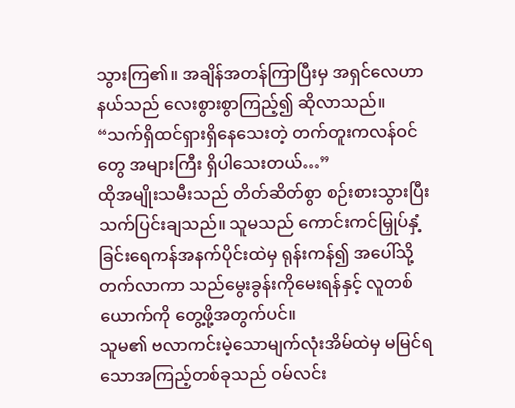သွားကြ၏။ အချိန်အတန်ကြာပြီးမှ အရှင်လေဟာနယ်သည် လေးစွားစွာကြည့်၍ ဆိုလာသည်။ “သက်ရှိထင်ရှားရှိနေသေးတဲ့ တက်တူးကလန်ဝင်တွေ အများကြီး ရှိပါသေးတယ်…”
ထိုအမျိုးသမီးသည် တိတ်ဆိတ်စွာ စဉ်းစားသွားပြီး သက်ပြင်းချသည်။ သူမသည် ကောင်းကင်မြှုပ်နှံ့ခြင်းရေကန်အနက်ပိုင်းထဲမှ ရုန်းကန်၍ အပေါ်သို့ တက်လာကာ သည်မွေးခွန်းကိုမေးရန်နှင့် လူတစ်ယောက်ကို တွေ့ဖို့အတွက်ပင်။
သူမ၏ ဗလာကင်းမဲ့သောမျက်လုံးအိမ်ထဲမှ မမြင်ရသောအကြည့်တစ်ခုသည် ဝမ်လင်း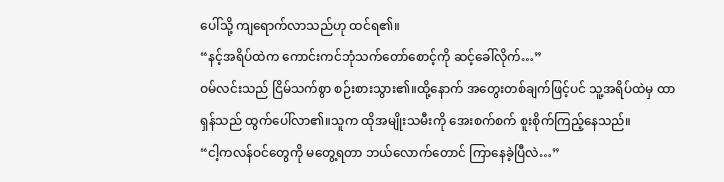ပေါ်သို့ ကျရောက်လာသည်ဟု ထင်ရ၏။
“နင့်အရိပ်ထဲက ကောင်းကင်ဘုံသက်တော်စောင့်ကို ဆင့်ခေါ်လိုက်…”
ဝမ်လင်းသည် ငြိမ်သက်စွာ စဉ်းစားသွား၏။ထို့နောက် အတွေးတစ်ချက်ဖြင့်ပင် သူ့အရိပ်ထဲမှ ထာရှန်သည် ထွက်ပေါ်လာ၏။သူက ထိုအမျိုးသမီးကို အေးစက်စက် စူးစိုက်ကြည့်နေသည်။
“ငါ့ကလန်ဝင်တွေကို မတွေ့ရတာ ဘယ်လောက်တောင် ကြာနေခဲ့ပြီလဲ…”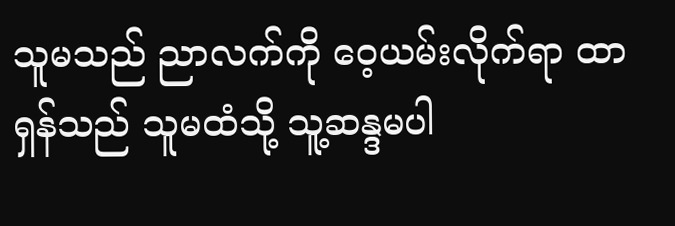သူမသည် ညာလက်ကို ဝေ့ယမ်းလိုက်ရာ ထာရှန်သည် သူမထံသို့ သူ့ဆန္ဒမပါ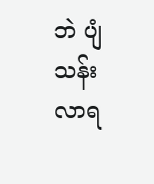ဘဲ ပျံသန်းလာရ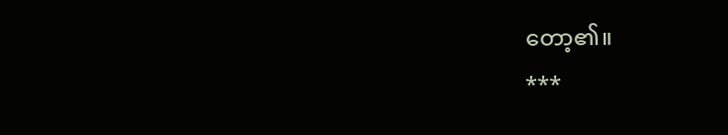တော့၏။
***